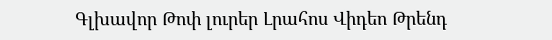Գլխավոր Թոփ լուրեր Լրահոս Վիդեո Թրենդ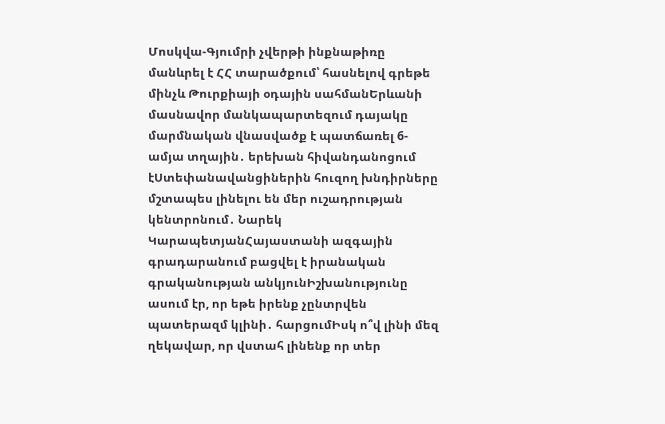Մոսկվա-Գյումրի չվերթի ինքնաթիռը մանևրել է ՀՀ տարածքում՝ հասնելով գրեթե մինչև Թուրքիայի օդային սահմանԵրևանի մասնավոր մանկապարտեզում դայակը մարմնական վնասվածք է պատճառել 6-ամյա տղային․ երեխան հիվանդանոցում էՍտեփանավանցիներին հուզող խնդիրները մշտապես լինելու են մեր ուշադրության կենտրոնում․ Նարեկ ԿարապետյանՀայաստանի ազգային գրադարանում բացվել է իրանական գրականության անկյունԻշխանությունը ասում էր, որ եթե իրենք չընտրվեն պատերազմ կլինի․ հարցումԻսկ ո՞վ լինի մեզ ղեկավար, որ վստահ լինենք որ տեր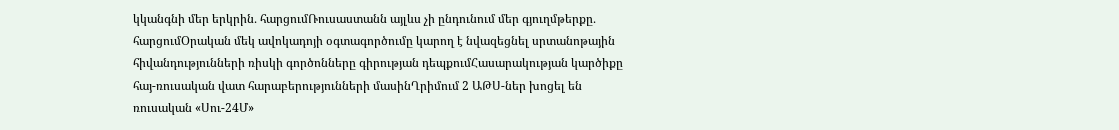կկանգնի մեր երկրին․ հարցումՌուսաստանն այլևս չի ընդունում մեր գյուղմթերքը․ հարցումՕրական մեկ ավոկադոյի օգտագործումը կարող է նվազեցնել սրտանոթային հիվանդությունների ռիսկի գործոնները գիրության դեպքումՀասարակության կարծիքը հայ-ռուսական վատ հարաբերությունների մասինՂրիմում 2 ԱԹՍ-ներ խոցել են ռուսական «Սու-24Մ»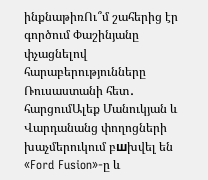ինքնաթիռՈւ՞մ շահերից էր գործում Փաշինյանը փչացնելով հարաբերությունները Ռուսաստանի հետ․ հարցումԱլեք Մանուկյան և Վարդանանց փողոցների խաչմերուկում բшխվել են «Ford Fusion»-ը և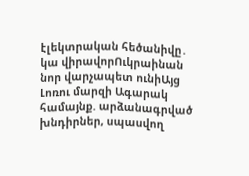էլեկտրական հեծանիվը․ կա վիրավորՈւկրաինան նոր վարչապետ ունիԱյց Լոռու մարզի Ագարակ համայնք. արձանագրված խնդիրներ, սպասվող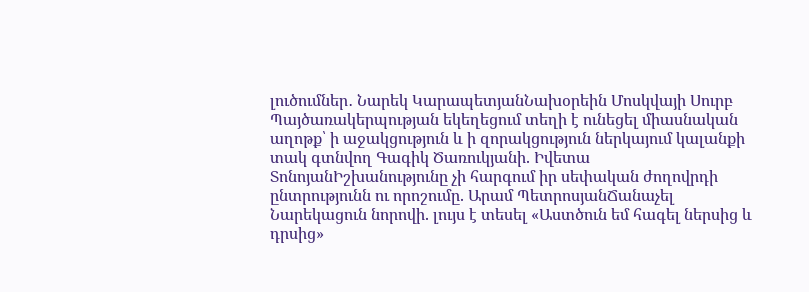լուծումներ․ Նարեկ ԿարապետյանՆախօրեին Մոսկվայի Սուրբ Պայծառակերպության եկեղեցում տեղի է ունեցել միասնական աղոթք՝ ի աջակցություն և ի զորակցություն ներկայում կալանքի տակ գտնվող Գագիկ Ծառուկյանի. Իվետա ՏոնոյանԻշխանությունը չի հարգում իր սեփական ժողովրդի ընտրությունն ու որոշումը. Արամ ՊետրոսյանՃանաչել Նարեկացուն նորովի. լույս է տեսել «Աստծուն եմ հագել ներսից և դրսից»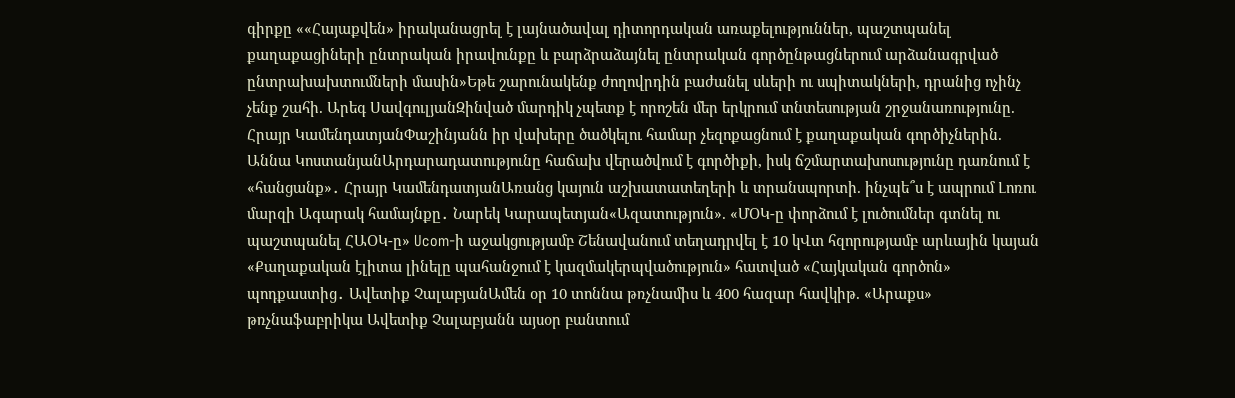գիրքը ««Հայաքվեն» իրականացրել է լայնածավալ դիտորդական առաքելություններ, պաշտպանել քաղաքացիների ընտրական իրավունքը և բարձրաձայնել ընտրական գործընթացներում արձանագրված ընտրախախտումների մասին»Եթե շարունակենք ժողովրդին բաժանել սևերի ու սպիտակների, դրանից ոչինչ չենք շահի. Արեգ ՍավգուլյանԶինված մարդիկ չպետք է որոշեն մեր երկրում տնտեսության շրջանառությունը. Հրայր ԿամենդատյանՓաշինյանն իր վախերը ծածկելու համար չեզոքացնում է քաղաքական գործիչներին. Աննա ԿոստանյանԱրդարադատությունը հաճախ վերածվում է գործիքի, իսկ ճշմարտախոսությունը դառնում է «հանցանք»․ Հրայր ԿամենդատյանԱռանց կայուն աշխատատեղերի և տրանսպորտի. ինչպե՞ս է ապրում Լոռու մարզի Ագարակ համայնքը․ Նարեկ Կարապետյան«Ազատություն». «ՄՕԿ-ը փորձում է լուծումներ գտնել ու պաշտպանել ՀԱՕԿ-ը» Ucom-ի աջակցությամբ Շենավանում տեղադրվել է 10 կՎտ հզորությամբ արևային կայան «Քաղաքական էլիտա լինելը պահանջում է կազմակերպվածություն» հատված «Հայկական գործոն» պոդքաստից․ Ավետիք ՉալաբյանԱմեն օր 10 տոննա թռչնամիս և 400 հազար հավկիթ. «Արաքս» թռչնաֆաբրիկա Ավետիք Չալաբյանն այսօր բանտում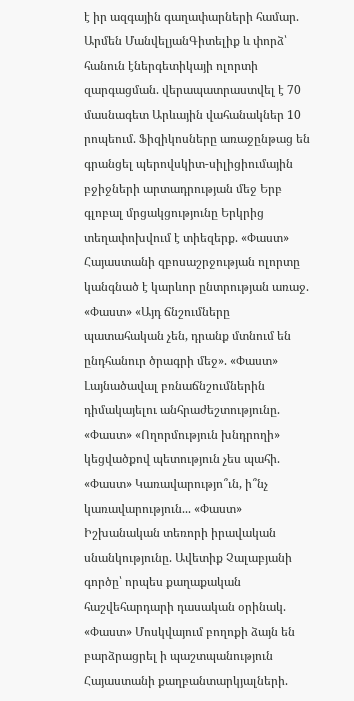է իր ազգային գաղափարների համար. Արմեն ՄանվելյանԳիտելիք և փորձ՝ հանուն էներգետիկայի ոլորտի զարգացման. վերապատրաստվել է 70 մասնագետ Արևային վահանակներ 10 րոպեում. Ֆիզիկոսները առաջընթաց են գրանցել պերովսկիտ-սիլիցիումային բջիջների արտադրության մեջ Երբ գլոբալ մրցակցությունը Երկրից տեղափոխվում է տիեզերք. «Փաստ» Հայաստանի զբոսաշրջության ոլորտը կանգնած է կարևոր ընտրության առաջ. «Փաստ» «Այդ ճնշումները պատահական չեն, դրանք մտնում են ընդհանուր ծրագրի մեջ». «Փաստ» Լայնածավալ բռնաճնշումներին դիմակայելու անհրաժեշտությունը. «Փաստ» «Ողորմություն խնդրողի» կեցվածքով պետություն չես պահի. «Փաստ» Կառավարությո՞ւն, ի՞նչ կառավարություն... «Փաստ» Իշխանական տեռորի իրավական սնանկությունը. Ավետիք Չալաբյանի գործը՝ որպես քաղաքական հաշվեհարդարի դասական օրինակ. «Փաստ» Մոսկվայում բողոքի ձայն են բարձրացրել ի պաշտպանություն Հայաստանի քաղբանտարկյալների.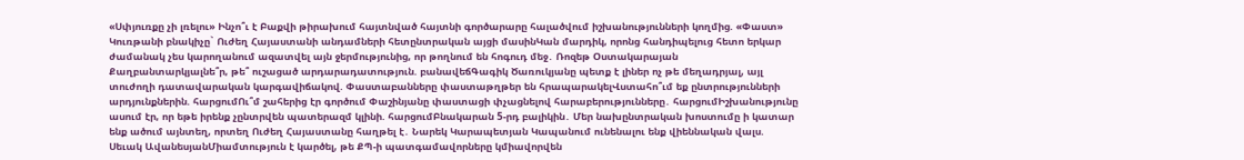«Սփյուռքը չի լռելու» Ինչո՞ւ է Բաքվի թիրախում հայտնված հայտնի գործարարը հալածվում իշխանությունների կողմից. «Փաստ» Կուռթանի բնակիչը` Ուժեղ Հայաստանի անդամների հետընտրական այցի մասինԿան մարդիկ, որոնց հանդիպելուց հետո երկար ժամանակ չես կարողանում ազատվել այն ջերմությունից, որ թողնում են հոգուդ մեջ․ Ռոզեթ Օստակարայան Քաղբանտարկյալնե՞ր, թե՞ ուշացած արդարադատություն. բանավեճԳագիկ Ծառուկյանը պետք է լիներ ոչ թե մեղադրյալ, այլ տուժողի դատավարական կարգավիճակով. Փաստաբանները փաստաթղթեր են հրապարակելՎստահո՞ւմ եք ընտրությունների արդյունքներին. հարցումՈւ՞մ շահերից էր գործում Փաշինյանը փաստացի փչացնելով հարաբերությունները․ հարցումԻշխանությունը ասում էր, որ եթե իրենք չընտրվեն պատերազմ կլինի. հարցումԲնակարան 5-րդ բալիկին․ Մեր նախընտրական խոստումը ի կատար ենք ածում այնտեղ, որտեղ Ուժեղ Հայաստանը հաղթել է․ Նարեկ Կարապետյան Կապանում ունենալու ենք վիեննական վալս. Սեւակ ԱվանեսյանՄիամտություն է կարծել, թե ՔՊ-ի պատգամավորները կմիավորվեն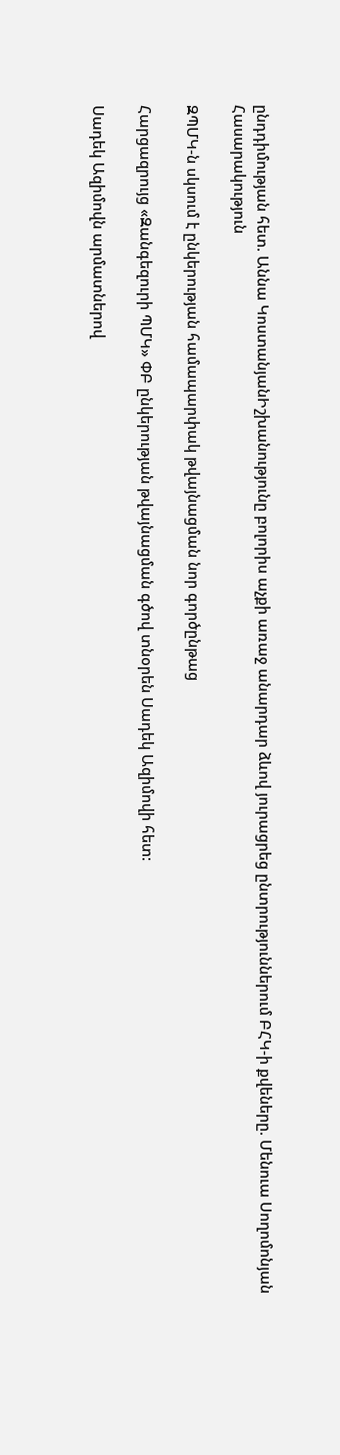ընդդիմության հետ. Աննա ԿոստանյանԻշխանությունը բոլորիս աչքի առաջ անարդար ձևով յուրացրեց ընտրություններում ԲՀԿ-ի քվեները. Մենուա Սողոմոնյան
Հասարակություն

ԶՊՄԿ-ն սկսում է ընկերության համապարփակ թվայնացման նոր գործընթաց

Հարցազրույց «Զանգեզուրի ՊՄԿ» ՓԲ ընկերության թվայնացման գծով տնօրեն Սադեկ Ազիմովի հետ:

Սադեկ Ազիմովն արմատներով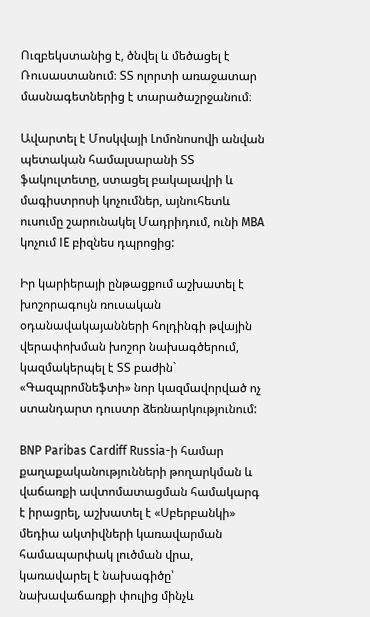Ուզբեկստանից է, ծնվել և մեծացել է Ռուսաստանում։ ՏՏ ոլորտի առաջատար մասնագետներից է տարածաշրջանում։

Ավարտել է Մոսկվայի Լոմոնոսովի անվան պետական համալսարանի ՏՏ ֆակուլտետը, ստացել բակալավրի և մագիստրոսի կոչումներ, այնուհետև ուսումը շարունակել Մադրիդում, ունի MBA կոչում IE բիզնես դպրոցից:

Իր կարիերայի ընթացքում աշխատել է խոշորագույն ռուսական օդանավակայանների հոլդինգի թվային վերափոխման խոշոր նախագծերում, կազմակերպել է ՏՏ բաժին` «Գազպրոմնեֆտի» նոր կազմավորված ոչ ստանդարտ դուստր ձեռնարկությունում:

BNP Paribas Cardiff Russia-ի համար քաղաքականությունների թողարկման և վաճառքի ավտոմատացման համակարգ է իրացրել, աշխատել է «Սբերբանկի» մեդիա ակտիվների կառավարման համապարփակ լուծման վրա, կառավարել է նախագիծը՝ նախավաճառքի փուլից մինչև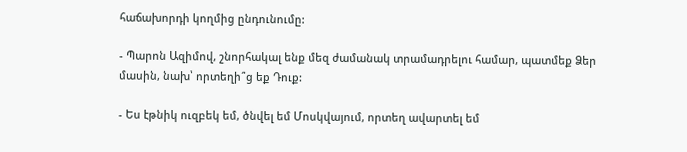հաճախորդի կողմից ընդունումը:

- Պարոն Ազիմով, շնորհակալ ենք մեզ ժամանակ տրամադրելու համար, պատմեք Ձեր մասին, նախ՝ որտեղի՞ց եք Դուք:

- Ես էթնիկ ուզբեկ եմ, ծնվել եմ Մոսկվայում, որտեղ ավարտել եմ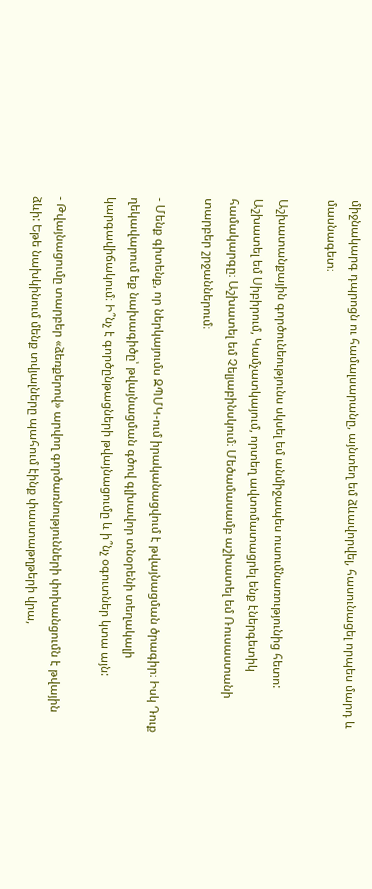միջնակարգ դպրոցն ու համալսարանը, այնտեղ եմ ձևավորվել, հասունացել որպես մարդ և մասնագետ։

Աշխատանքային գործունեությունս սկսել եմ անմիջապես ուսումնառությունից հետո: Աշխատել եմ Սիբիրում, Կամչատկայում, որտեղ ավտոմատացրել ենք էներգետիկ համակարգը։ Աշխատել եմ Չելյաբինսկում։ Մեծամասամբ աշխատել եմ Ռուսաստանի տարբեր շրջաններում։

- Մենք գիտենք, որ ներկայումս ԶՊՄԿ-ում իրականացվում է թվայնացման ծրագիր։ Իսկ Դուք ղեկավարում եք նախագիծը՝ թվայնացման գծով գլխավոր տնօրենի տեղակալի կարգավիճակում։ Ի՞նչ է գործընթացների թվայնացումը և ի՞նչ օգուտներ կտա այն:

- Թվայնացումը տարբեր «ձեռքերով» արվող գործառնությունների փոխանցումն է թվային ձևի: Եթե նախկինում մենք տվյալները պահում էինք փաստաթղթերի վրա,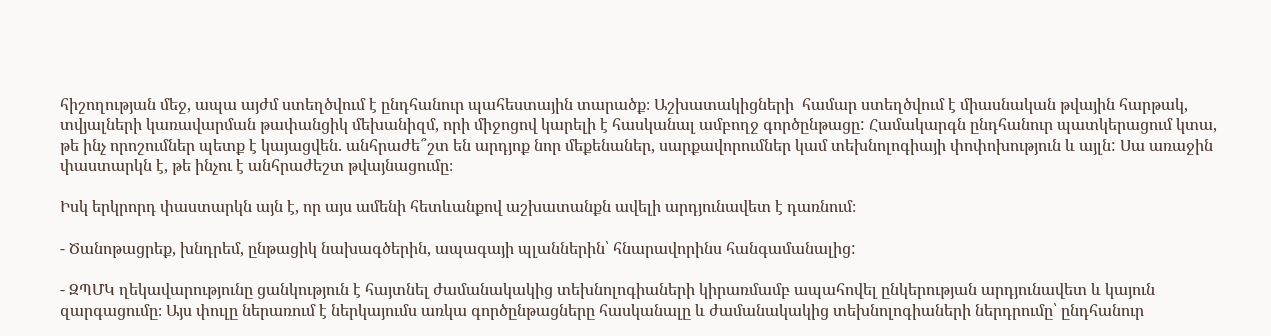հիշողության մեջ, ապա այժմ ստեղծվում է ընդհանուր պահեստային տարածք։ Աշխատակիցների  համար ստեղծվում է միասնական թվային հարթակ, տվյալների կառավարման թափանցիկ մեխանիզմ, որի միջոցով կարելի է հասկանալ ամբողջ գործընթացը: Համակարգն ընդհանուր պատկերացում կտա, թե ինչ որոշումներ պետք է կայացվեն. անհրաժե՞շտ են արդյոք նոր մեքենաներ, սարքավորումներ կամ տեխնոլոգիայի փոփոխություն և այլն: Սա առաջին փաստարկն է, թե ինչու է անհրաժեշտ թվայնացումը։

Իսկ երկրորդ փաստարկն այն է, որ այս ամենի հետևանքով աշխատանքն ավելի արդյունավետ է դառնում։

- Ծանոթացրեք, խնդրեմ, ընթացիկ նախագծերին, ապագայի պլաններին՝ հնարավորինս հանգամանալից:

- ԶՊՄԿ ղեկավարությունը ցանկություն է հայտնել ժամանակակից տեխնոլոգիաների կիրառմամբ ապահովել ընկերության արդյունավետ և կայուն զարգացումը։ Այս փուլը ներառում է ներկայումս առկա գործընթացները հասկանալը և ժամանակակից տեխնոլոգիաների ներդրումը՝ ընդհանուր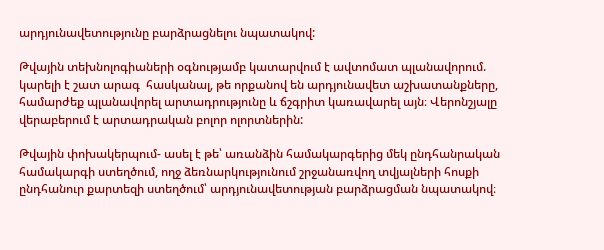արդյունավետությունը բարձրացնելու նպատակով:

Թվային տեխնոլոգիաների օգնությամբ կատարվում է ավտոմատ պլանավորում. կարելի է շատ արագ  հասկանալ, թե որքանով են արդյունավետ աշխատանքները, համարժեք պլանավորել արտադրությունը և ճշգրիտ կառավարել այն։ Վերոնշյալը վերաբերում է արտադրական բոլոր ոլորտներին:

Թվային փոխակերպում- ասել է թե՝ առանձին համակարգերից մեկ ընդհանրական համակարգի ստեղծում, ողջ ձեռնարկությունում շրջանառվող տվյալների հոսքի ընդհանուր քարտեզի ստեղծում՝ արդյունավետության բարձրացման նպատակով։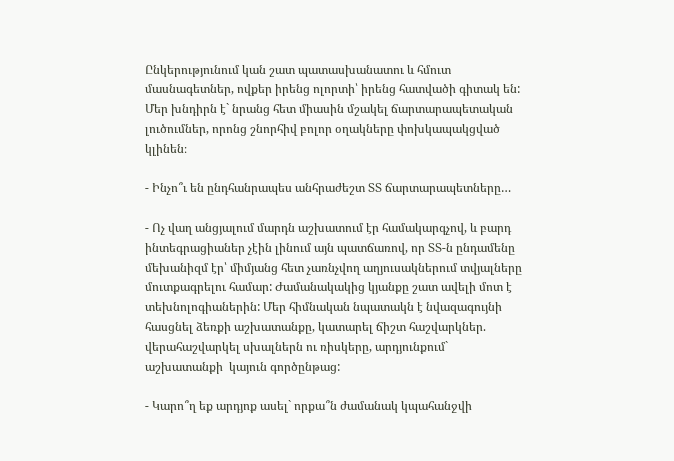Ընկերությունում կան շատ պատասխանատու և հմուտ մասնագետներ, ովքեր իրենց ոլորտի՝ իրենց հատվածի գիտակ են: Մեր խնդիրն է` նրանց հետ միասին մշակել ճարտարապետական լուծումներ, որոնց շնորհիվ բոլոր օղակները փոխկապակցված կլինեն։

- Ինչո՞ւ են ընդհանրապես անհրաժեշտ ՏՏ ճարտարապետները…

- Ոչ վաղ անցյալում մարդն աշխատում էր համակարգչով, և բարդ ինտեգրացիաներ չէին լինում այն պատճառով, որ ՏՏ-ն ընդամենը մեխանիզմ էր՝ միմյանց հետ չառնչվող աղյուսակներում տվյալները մուտքագրելու համար: Ժամանակակից կյանքը շատ ավելի մոտ է տեխնոլոգիաներին: Մեր հիմնական նպատակն է նվազագույնի հասցնել ձեռքի աշխատանքը, կատարել ճիշտ հաշվարկներ. վերահաշվարկել սխալներն ու ռիսկերը, արդյունքում` աշխատանքի  կայուն գործընթաց:

- Կարո՞ղ եք արդյոք ասել` որքա՞ն ժամանակ կպահանջվի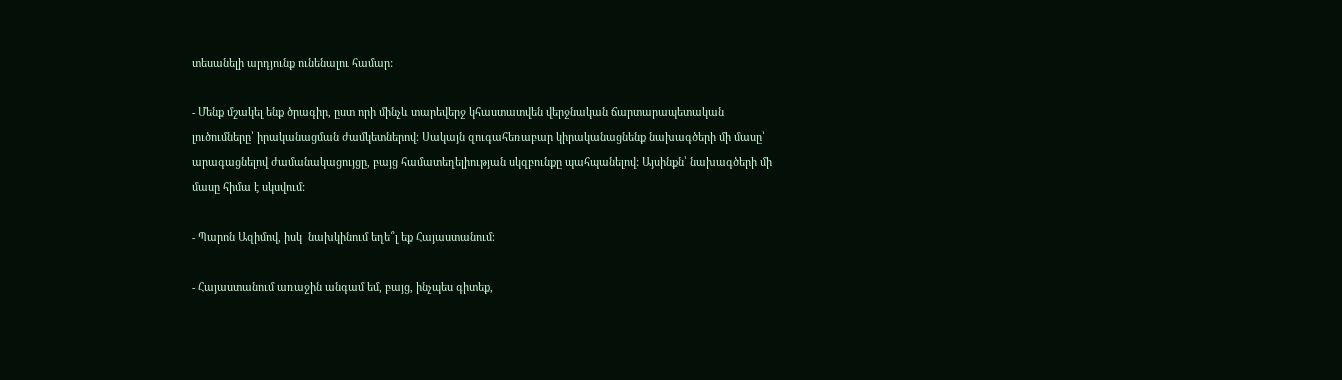տեսանելի արդյունք ունենալու համար:

- Մենք մշակել ենք ծրագիր, ըստ որի մինչև տարեվերջ կհաստատվեն վերջնական ճարտարապետական լուծումները՝ իրականացման ժամկետներով։ Սակայն զուգահեռաբար կիրականացնենք նախագծերի մի մասը՝ արագացնելով ժամանակացույցը, բայց համատեղելիության սկզբունքը պահպանելով: Այսինքն՝ նախագծերի մի մասը հիմա է սկսվում:

- Պարոն Ազիմով, իսկ  նախկինում եղե՞լ եք Հայաստանում։

- Հայաստանում առաջին անգամ եմ, բայց, ինչպես գիտեք,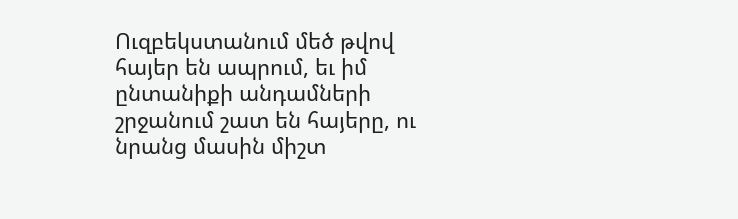Ուզբեկստանում մեծ թվով հայեր են ապրում, եւ իմ ընտանիքի անդամների շրջանում շատ են հայերը, ու նրանց մասին միշտ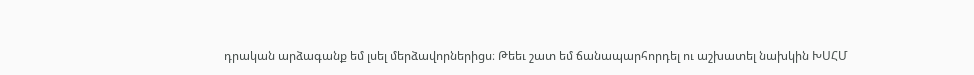դրական արձագանք եմ լսել մերձավորներիցս։ Թեեւ շատ եմ ճանապարհորդել ու աշխատել նախկին ԽՍՀՄ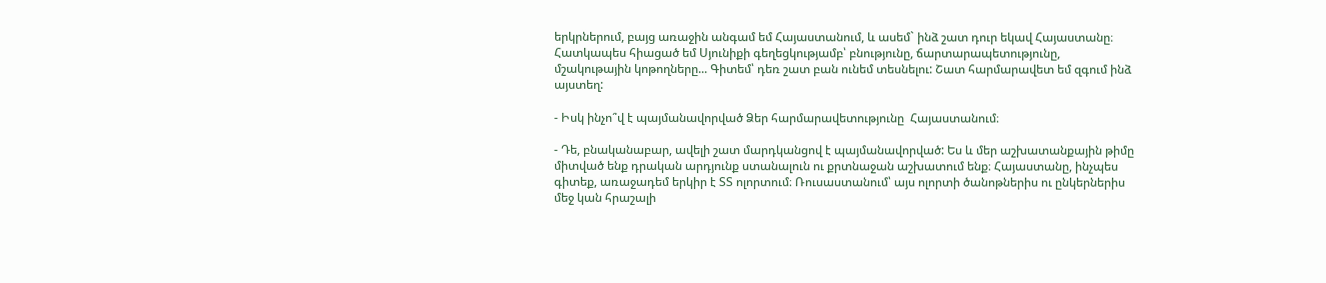երկրներում, բայց առաջին անգամ եմ Հայաստանում, և ասեմ` ինձ շատ դուր եկավ Հայաստանը։ Հատկապես հիացած եմ Սյունիքի գեղեցկությամբ՝ բնությունը, ճարտարապետությունը, մշակութային կոթողները... Գիտեմ՝ դեռ շատ բան ունեմ տեսնելու: Շատ հարմարավետ եմ զգում ինձ այստեղ:

- Իսկ ինչո՞վ է պայմանավորված Ձեր հարմարավետությունը  Հայաստանում։

- Դե, բնականաբար, ավելի շատ մարդկանցով է պայմանավորված: Ես և մեր աշխատանքային թիմը միտված ենք դրական արդյունք ստանալուն ու քրտնաջան աշխատում ենք։ Հայաստանը, ինչպես գիտեք, առաջադեմ երկիր է ՏՏ ոլորտում։ Ռուսաստանում՝ այս ոլորտի ծանոթներիս ու ընկերներիս մեջ կան հրաշալի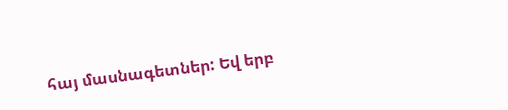հայ մասնագետներ: Եվ երբ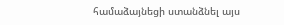համաձայնեցի ստանձնել այս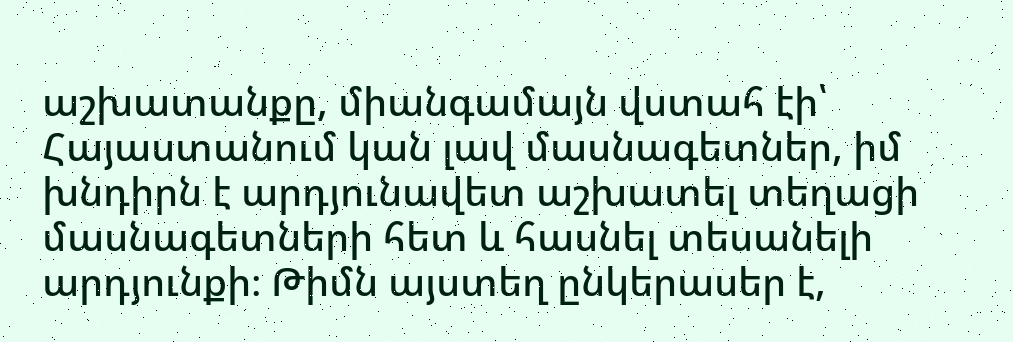աշխատանքը, միանգամայն վստահ էի՝ Հայաստանում կան լավ մասնագետներ, իմ խնդիրն է արդյունավետ աշխատել տեղացի մասնագետների հետ և հասնել տեսանելի արդյունքի։ Թիմն այստեղ ընկերասեր է,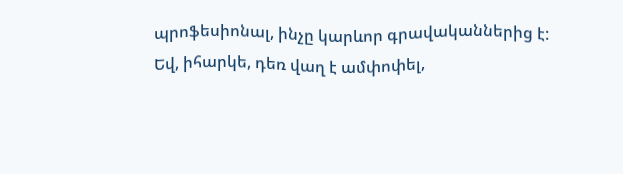պրոֆեսիոնալ, ինչը կարևոր գրավականներից է: Եվ, իհարկե, դեռ վաղ է ամփոփել,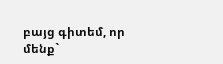բայց գիտեմ, որ մենք`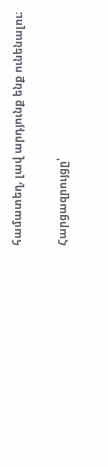համատեղ, լավ արդյունք ենք ունենալու։

Հարցազրույցը՝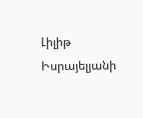Լիլիթ Իսրայելյանի